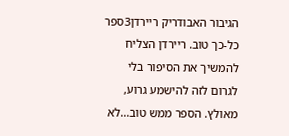הגיבור האבודריק ריירדן3ספר כל-כך טוב. ריירדן הצליח להמשיך את הסיפור בלי לגרום לזה להישמע גרוע, מאולץ. הספר ממש טוב...לא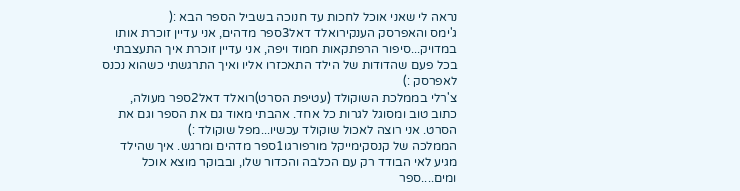נראה לי שאני אוכל לחכות עד חנוכה בשביל הספר הבא :(
ג'ימס והאפרסק הענקירואלד דאל3ספר מדהים, אני עדיין זוכרת אותו במדויק...סיפור הרפתקאות חמוד ויפה, אני עדיין זוכרת איך התעצבתי בכל פעם שהדודות של הילד התאכזרו אליו ואיך התרגשתי כשהוא נכנס לאפרסק :)
צ'רלי בממלכת השוקולד (עטיפת הסרט)רואלד דאל2ספר מעולה, כתוב טוב ומסוגל לגרות כל אחד. אהבתי מאוד גם את הספר וגם את הסרט. אני רוצה לאכול שוקולד עכשיו...מפל שוקולד :)
הממלכה של קנסקימייקל מורפורגו1ספר מדהים ומרגש. איך שהילד מגיע לאי הבודד רק עם הכלבה והכדור שלו, ובבוקר מוצא אוכל ומים....ספר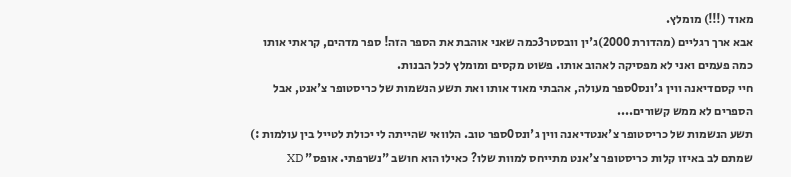מאוד (!!!) מומלץ.
אבא ארך רגליים (מהדורת 2000)ג'ין וובסטר3כמה שאני אוהבת את הספר הזה! ספר מדהים, קראתי אותו כמה פעמים ואני לא מפסיקה לאהוב אותו. פשוט מקסים ומומלץ לכל הבנות.
חיי קסםדיאנה ווין ג'ונס0ספר מעולה, אהבתי מאוד אותו ואת תשע הנשמות של כריסטופר צ'אנט, אבל הספרים לא ממש קשורים....
תשע הנשמות של כריסטופר צ'אנטדיאנה ווין ג'ונס0ספר טוב. הלוואי שהייתה לי יכולת לטייל בין עולמות :) שמתם לב באיזו קלות כריסטופר צ'אנט מתייחס למוות שלו? כאילו הוא חושב "נשרפתי. אופס" XD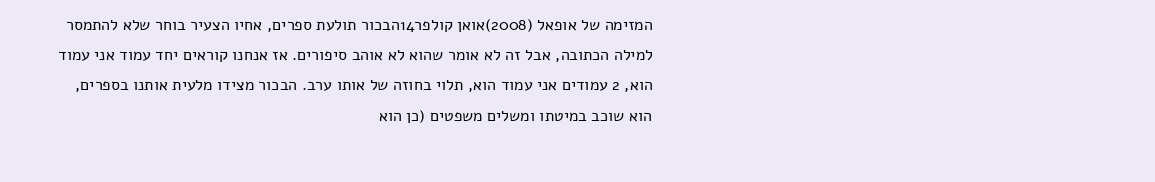המזימה של אופאל (2008)אואן קולפר14הבכור תולעת ספרים, אחיו הצעיר בוחר שלא להתמסר למילה הכתובה, אבל זה לא אומר שהוא לא אוהב סיפורים. אז אנחנו קוראים יחד עמוד אני עמוד הוא, 2 עמודים אני עמוד הוא, תלוי בחוזה של אותו ערב. הבכור מצידו מלעית אותנו בספרים, הוא שוכב במיטתו ומשלים משפטים (כן הוא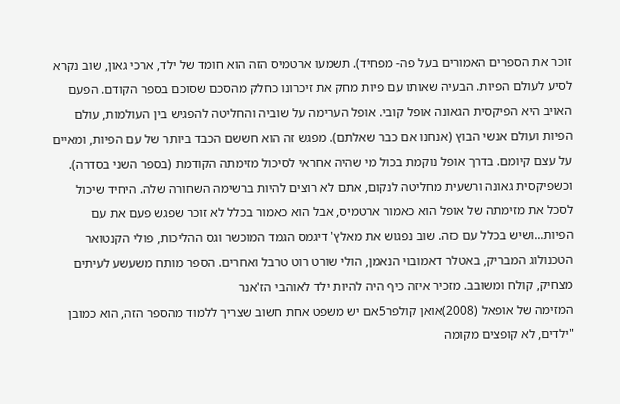זוכר את הספרים האמורים בעל פה- מפחיד). תשמעו ארטמיס הזה הוא חומד של ילד, ארכי גאון, שוב נקרא לסיע לעולם הפיות. הבעיה שאותו עם פיות מחק את זיכרונו כחלק מהסכם שסוכם בספר הקודם. הפעם האויב היא הפיקסית הגאונה אופל קובי. אופל הערימה על שוביה והחליטה להפגיש בין העולמות, עולם הפיות ועולם אנשי הבוץ (אנחנו אם כבר שאלתם). מפגש זה הוא חששם הכבד ביותר של עם הפיות, ומאיים על עצם קיומם. בדרך אופל נוקמת בכול מי שהיה אחראי לסיכול מזימתה הקודמת (בספר השני בסדרה). וכשפיקסית גאונה ורשעית מחליטה לנקום, אתם לא רוצים להיות ברשימה השחורה שלה. היחיד שיכול לסכל את מזימתה של אופל הוא כאמור ארטמיס, אבל הוא כאמור בכלל לא זוכר שפגש פעם את עם הפיות...ושיש בכלל עם כזה. שוב נפגוש את מאלץ' דיגמס הגמד המוכשר וגס ההליכות, פולי הקנטואר הטכנולוג המבריק, באטלר דאמובוי הנאמן, הולי שורט רוט טרבל ואחרים. הספר מותח משעשע לעיתים מצחיק, קולח ומשובב. מזכיר איזה כיף היה להיות ילד לאוהבי הז'אנר
המזימה של אופאל (2008)אואן קולפר5אם יש משפט אחת חשוב שצריך ללמוד מהספר הזה, הוא כמובן "ילדים, לא קופצים מקומה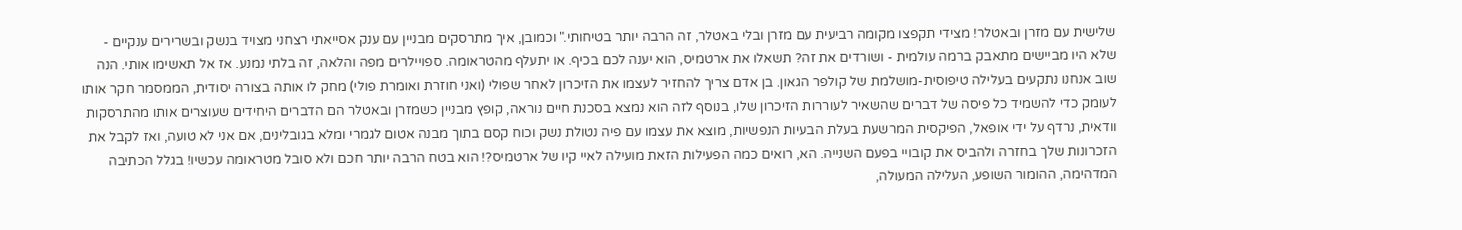שלישית עם מזרן ובאטלר! מצידי תקפצו מקומה רביעית עם מזרן ובלי באטלר, זה הרבה יותר בטיחותי." וכמובן, איך מתרסקים מבניין עם ענק אסייאתי רצחני מצויד בנשק ובשרירים ענקיים - שלא היו מביישים מתאבק ברמה עולמית - ושורדים את זה? תשאלו את ארטמיס, הוא יענה לכם בכיף. או יתעלף מהטראומה. ספויילרים מפה והלאה, זה בלתי נמנע. אז אל תאשימו אותי. הנה שוב אנחנו נתקעים בעלילה טיפוסית-מושלמת של קולפר הגאון. בן אדם צריך להחזיר לעצמו את הזיכרון לאחר שפולי (ואני חוזרת ואומרת פולי) מחק לו אותה בצורה יסודית, הממסמר חקר אותו לעומק כדי להשמיד כל פיסה של דברים שהשאיר לעוררות הזיכרון שלו, בנוסף לזה הוא נמצא בסכנת חיים נוראה, קופץ מבניין כשמזרן ובאטלר הם הדברים היחידים שעוצרים אותו מהתרסקות וודאית, נרדף על ידי אופאל, הפיקסית המרשעת בעלת הבעיות הנפשיות, מוצא את עצמו עם פיה נטולת נשק וכוח קסם בתוך מבנה אטום לגמרי ומלא בגובלינים, אם אני לא טועה, ואז לקבל את הזכרונות שלך בחזרה ולהביס את קובויי בפעם השנייה. הא, רואים כמה הפעילות הזאת מועילה לאיי קיו של ארטמיס?! הוא בטח הרבה יותר חכם ולא סובל מטראומה עכשיו! בגלל הכתיבה המדהימה, ההומור השופע, העלילה המעולה,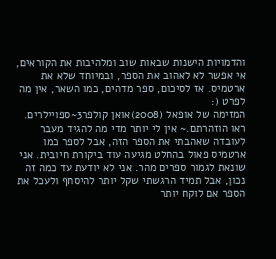והדמויות הישנות שבאות שוב ומלהיבות את הקוראים, אי אפשר לא לאהוב את הספר, ובמיוחד שלא את ארטמיס. אז לסיכום, ספר מדהים, כמו השאר, אין מה לפרט (:
המזימה של אופאל (2008)אואן קולפר3~ספויילרים. ראו הוזהרתם.~ אין לי יותר מדי מה להגיד מעבר לעובדה שאהבתי את הספר הזה, אבל לספר כמו ארטמיס פאול בהחלט מגיעה עוד ביקורת חיובית. אני שונאת לגמור ספרים מהר. אני לא יודעת עד כמה זה נכון, אבל תמיד הרגשתי שקל יותר להיסחף ולעכל את הספר אם לוקח יותר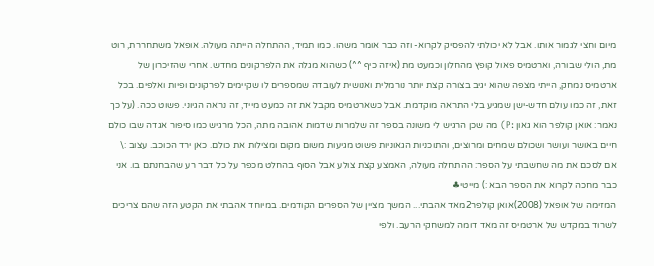מיום וחצי לגמור אותו. אבל לא יכולתי להפסיק לקרוא- וזה כבר אומר משהו. כמו תמיד, ההתחלה הייתה מעולה. אופאל משתחררת, רוט מת, הולי שבורה, וארטמיס פאול קופץ מהחלון וכמעט מת (איזה כיף ^^) כשהוא מגלה את הלפרקונים מחדש. אחרי שהזיכרון של ארטמיס נמחק, הייתי מצפה שהוא יגיב בצורה קצת יותר נורמלית ואנושית לעובדה שמספרים לו שקיימים לפרקונים ופיות ואלפים. בכל זאת, זה כמו עולם חדש-ישן שמגיע בלי התראה מוקדמת. אבל כשארטמיס מקבל את זה כמעט מייד, זה נראה הגיוני. פשוט ככה. (על כך נאמר: אואן קולפר הוא גאון :P) מה שכן הרגיש לי משונה בספר זה שלמרות שדמות אהובה מתה, הכל מרגיש כמו סיפור אגדה שבו כולם חיים באושר ועושר ושכולם שמחים ומרוצים, והתוכניות הגאוניות פשוט מגיעות משום מקום ומצילות את כולם. כאן ירד הכוכב. עצוב :\ אם לסכם את מה שחשבתי על הספר: ההתחלה מעולה, האמצע קצת צולע אבל הסוף בהחלט מכפר על כל דבר רע שהבחנתם בו. אני כבר מחכה לקרוא את הספר הבא :) מייטי♣
המזימה של אופאל (2008)אואן קולפר2מאד אהבתי... המשך מציין של הספרים הקודמים. במיוחד אהבתי את הקטע הזה שהם צריכים לשרוד במקדש של ארטמיס זה מאד דומה למשחקי הרעב. ולפי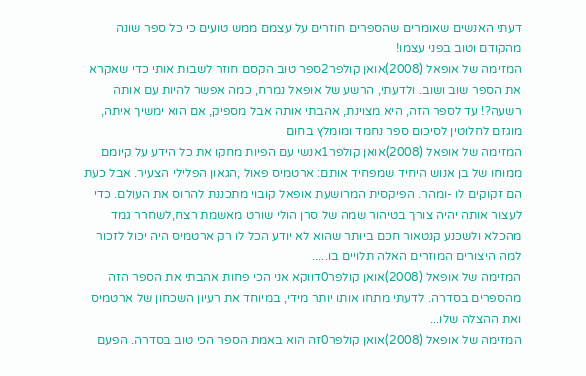דעתי האנשים שאומרים שהספרים חוזרים על עצמם ממש טועים כי כל ספר שונה מהקודם וטוב בפני עצמו!
המזימה של אופאל (2008)אואן קולפר2ספר טוב הקסם חוזר לשבות אותי כדי שאקרא את הספר שוב ושוב. ולדעתי, הרשע של אופאל נמרח, כמה אפשר להיות עם אותה רשעה?! עד לספר הזה, היא מצוינת, אהבתי אותה אבל מספיק, אם הוא ימשיך איתה, מוגזם לחלוטין לסיכום ספר נחמד ומומלץ בחום
המזימה של אופאל (2008)אואן קולפר1אנשי עם הפיות מחקו את כל הידע על קיומם ממוחו של בן אנוש היחיד שמפחיד אותם: ארטמיס פאול ,הגאון הפלילי הצעיר. אבל כעת הם זקוקים לו -ומהר. הפיקסית המרושעת אופאל קובוי מתכננת להרוס את העולם. כדי לעצור אותה יהיה צורך בטיהור שמה של סרן הולי שורט מאשמת רצח,לשחרר גמד מהכלא ולשכנע קנטאור חכם ביותר שהוא לא יודע הכל לו רק ארטמיס היה יכול לזכור למה היצורים המוזרים האלה תלויים בו.....
המזימה של אופאל (2008)אואן קולפר0דווקא אני הכי פחות אהבתי את הספר הזה מהספרים בסדרה. לדעתי מתחו אותו יותר מידי, במיוחד את רעיון השכחון של ארטמיס ואת ההצלה שלו...
המזימה של אופאל (2008)אואן קולפר0זה הוא באמת הספר הכי טוב בסדרה. הפעם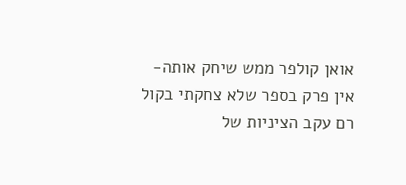אואן קולפר ממש שיחק אותה- אין פרק בספר שלא צחקתי בקול רם עקב הציניות של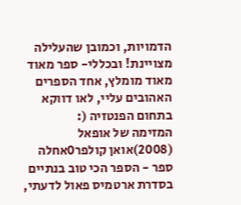הדמויות, וכמובן שהעלילה מצויינת! ובכללי- ספר מאוד מאוד מומלץ, אחד הספרים האהובים עליי, לאו דווקא בתחום הפנטזיה (:
המזימה של אופאל (2008)אואן קולפר0אחלה ספר - הספר הכי טוב בנתיים בסדרת ארטמיס פאול לדעתי,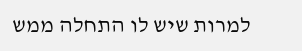למרות שיש לו התחלה ממש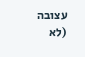עצובה (לא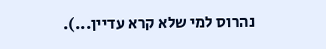נהרוס למי שלא קרא עדיין...).